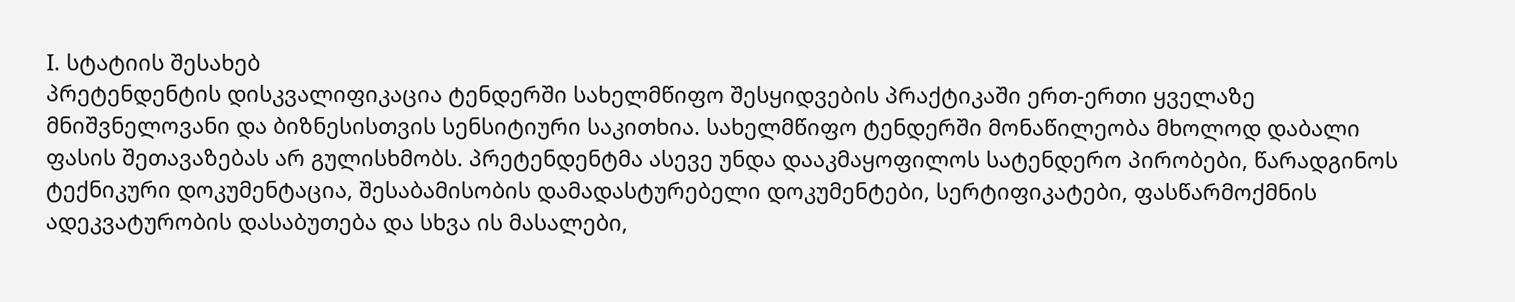I. სტატიის შესახებ
პრეტენდენტის დისკვალიფიკაცია ტენდერში სახელმწიფო შესყიდვების პრაქტიკაში ერთ-ერთი ყველაზე მნიშვნელოვანი და ბიზნესისთვის სენსიტიური საკითხია. სახელმწიფო ტენდერში მონაწილეობა მხოლოდ დაბალი ფასის შეთავაზებას არ გულისხმობს. პრეტენდენტმა ასევე უნდა დააკმაყოფილოს სატენდერო პირობები, წარადგინოს ტექნიკური დოკუმენტაცია, შესაბამისობის დამადასტურებელი დოკუმენტები, სერტიფიკატები, ფასწარმოქმნის ადეკვატურობის დასაბუთება და სხვა ის მასალები,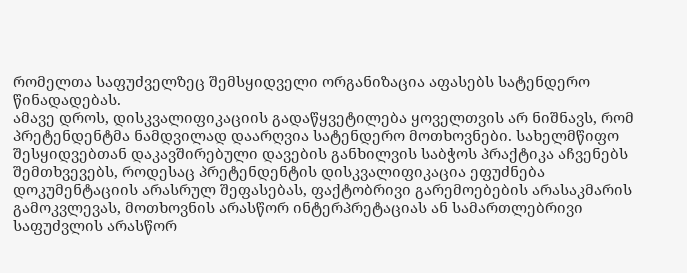რომელთა საფუძველზეც შემსყიდველი ორგანიზაცია აფასებს სატენდერო წინადადებას.
ამავე დროს, დისკვალიფიკაციის გადაწყვეტილება ყოველთვის არ ნიშნავს, რომ პრეტენდენტმა ნამდვილად დაარღვია სატენდერო მოთხოვნები. სახელმწიფო შესყიდვებთან დაკავშირებული დავების განხილვის საბჭოს პრაქტიკა აჩვენებს შემთხვევებს, როდესაც პრეტენდენტის დისკვალიფიკაცია ეფუძნება დოკუმენტაციის არასრულ შეფასებას, ფაქტობრივი გარემოებების არასაკმარის გამოკვლევას, მოთხოვნის არასწორ ინტერპრეტაციას ან სამართლებრივი საფუძვლის არასწორ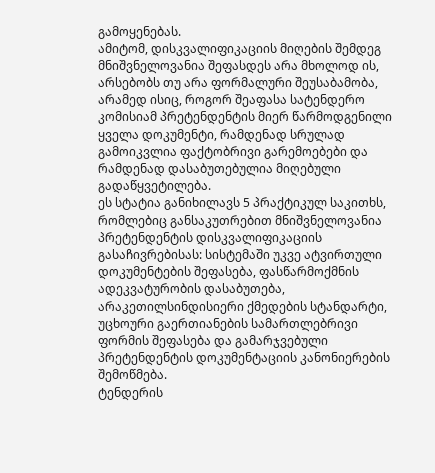გამოყენებას.
ამიტომ, დისკვალიფიკაციის მიღების შემდეგ მნიშვნელოვანია შეფასდეს არა მხოლოდ ის, არსებობს თუ არა ფორმალური შეუსაბამობა, არამედ ისიც, როგორ შეაფასა სატენდერო კომისიამ პრეტენდენტის მიერ წარმოდგენილი ყველა დოკუმენტი, რამდენად სრულად გამოიკვლია ფაქტობრივი გარემოებები და რამდენად დასაბუთებულია მიღებული გადაწყვეტილება.
ეს სტატია განიხილავს 5 პრაქტიკულ საკითხს, რომლებიც განსაკუთრებით მნიშვნელოვანია პრეტენდენტის დისკვალიფიკაციის გასაჩივრებისას: სისტემაში უკვე ატვირთული დოკუმენტების შეფასება, ფასწარმოქმნის ადეკვატურობის დასაბუთება, არაკეთილსინდისიერი ქმედების სტანდარტი, უცხოური გაერთიანების სამართლებრივი ფორმის შეფასება და გამარჯვებული პრეტენდენტის დოკუმენტაციის კანონიერების შემოწმება.
ტენდერის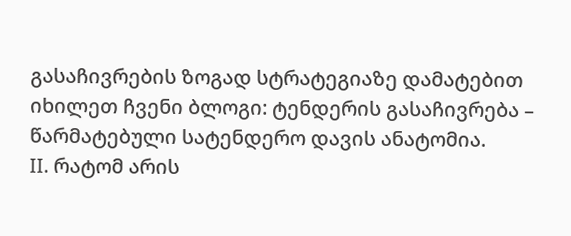გასაჩივრების ზოგად სტრატეგიაზე დამატებით იხილეთ ჩვენი ბლოგი: ტენდერის გასაჩივრება – წარმატებული სატენდერო დავის ანატომია.
II. რატომ არის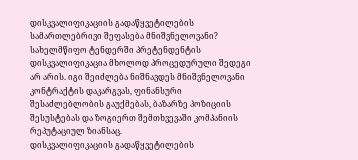დისკვალიფიკაციის გადაწყვეტილების სამართლებრივი შეფასება მნიშვნელოვანი?
სახელმწიფო ტენდერში პრეტენდენტის დისკვალიფიკაცია მხოლოდ პროცედურული შედეგი არ არის. იგი შეიძლება ნიშნავდეს მნიშვნელოვანი კონტრაქტის დაკარგვას, ფინანსური შესაძლებლობის გაუქმებას, ბაზარზე პოზიციის შესუსტებას და ზოგიერთ შემთხვევაში კომპანიის რეპუტაციულ ზიანსაც.
დისკვალიფიკაციის გადაწყვეტილების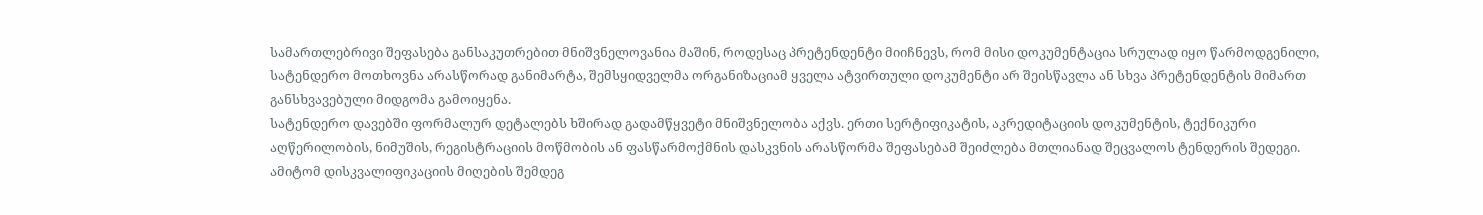სამართლებრივი შეფასება განსაკუთრებით მნიშვნელოვანია მაშინ, როდესაც პრეტენდენტი მიიჩნევს, რომ მისი დოკუმენტაცია სრულად იყო წარმოდგენილი, სატენდერო მოთხოვნა არასწორად განიმარტა, შემსყიდველმა ორგანიზაციამ ყველა ატვირთული დოკუმენტი არ შეისწავლა ან სხვა პრეტენდენტის მიმართ განსხვავებული მიდგომა გამოიყენა.
სატენდერო დავებში ფორმალურ დეტალებს ხშირად გადამწყვეტი მნიშვნელობა აქვს. ერთი სერტიფიკატის, აკრედიტაციის დოკუმენტის, ტექნიკური აღწერილობის, ნიმუშის, რეგისტრაციის მოწმობის ან ფასწარმოქმნის დასკვნის არასწორმა შეფასებამ შეიძლება მთლიანად შეცვალოს ტენდერის შედეგი.
ამიტომ დისკვალიფიკაციის მიღების შემდეგ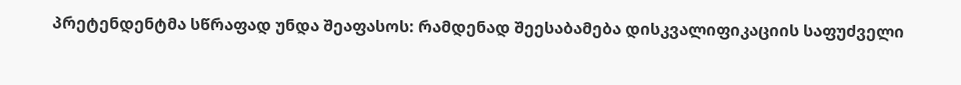პრეტენდენტმა სწრაფად უნდა შეაფასოს: რამდენად შეესაბამება დისკვალიფიკაციის საფუძველი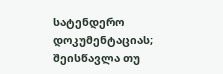სატენდერო დოკუმენტაციას; შეისწავლა თუ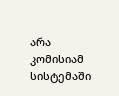არა კომისიამ სისტემაში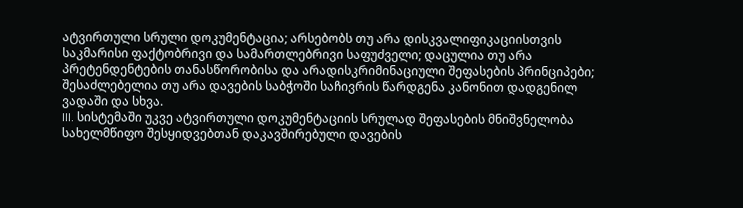ატვირთული სრული დოკუმენტაცია; არსებობს თუ არა დისკვალიფიკაციისთვის საკმარისი ფაქტობრივი და სამართლებრივი საფუძველი; დაცულია თუ არა პრეტენდენტების თანასწორობისა და არადისკრიმინაციული შეფასების პრინციპები; შესაძლებელია თუ არა დავების საბჭოში საჩივრის წარდგენა კანონით დადგენილ ვადაში და სხვა.
III. სისტემაში უკვე ატვირთული დოკუმენტაციის სრულად შეფასების მნიშვნელობა
სახელმწიფო შესყიდვებთან დაკავშირებული დავების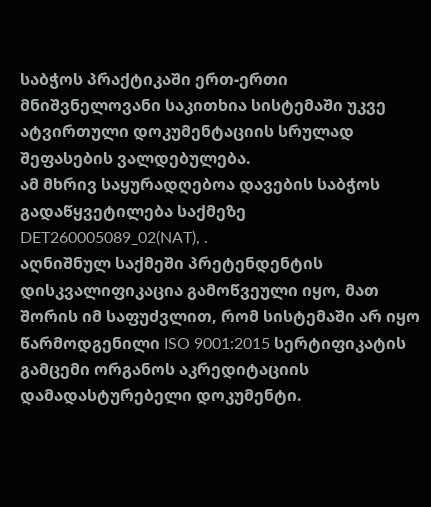საბჭოს პრაქტიკაში ერთ-ერთი მნიშვნელოვანი საკითხია სისტემაში უკვე ატვირთული დოკუმენტაციის სრულად შეფასების ვალდებულება.
ამ მხრივ საყურადღებოა დავების საბჭოს გადაწყვეტილება საქმეზე DET260005089_02(NAT), .
აღნიშნულ საქმეში პრეტენდენტის დისკვალიფიკაცია გამოწვეული იყო, მათ შორის იმ საფუძვლით, რომ სისტემაში არ იყო წარმოდგენილი ISO 9001:2015 სერტიფიკატის გამცემი ორგანოს აკრედიტაციის დამადასტურებელი დოკუმენტი.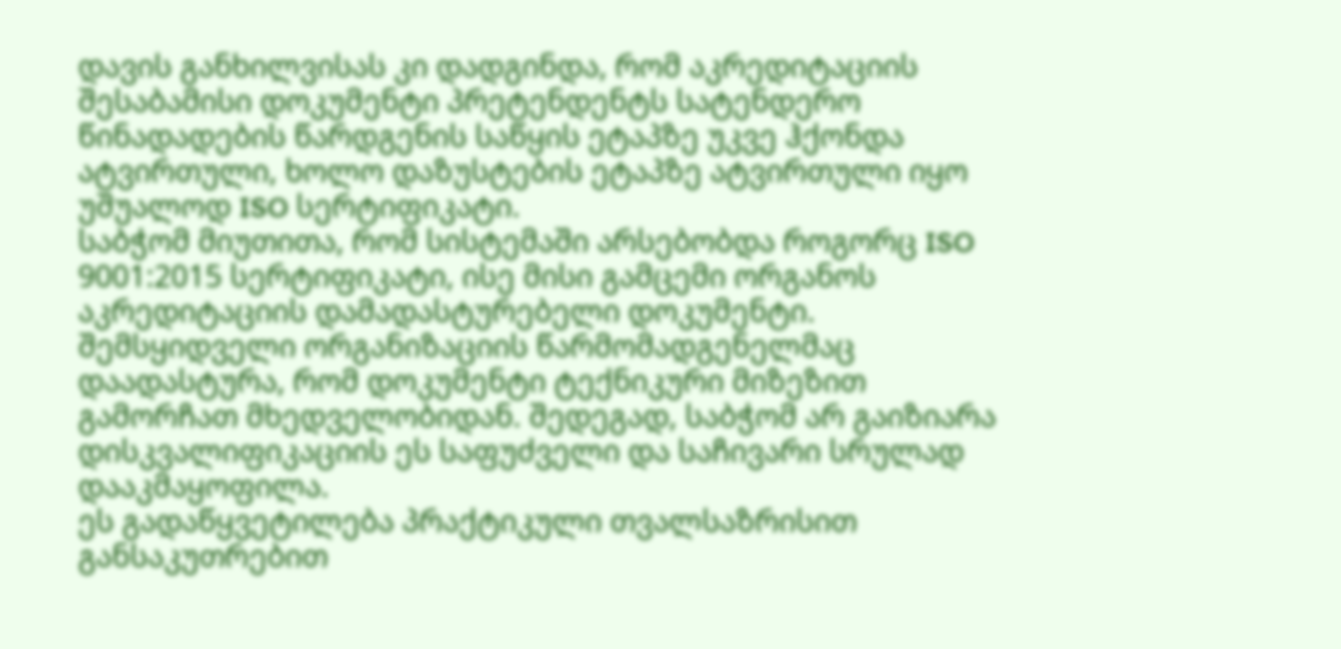დავის განხილვისას კი დადგინდა, რომ აკრედიტაციის შესაბამისი დოკუმენტი პრეტენდენტს სატენდერო წინადადების წარდგენის საწყის ეტაპზე უკვე ჰქონდა ატვირთული, ხოლო დაზუსტების ეტაპზე ატვირთული იყო უშუალოდ ISO სერტიფიკატი.
საბჭომ მიუთითა, რომ სისტემაში არსებობდა როგორც ISO 9001:2015 სერტიფიკატი, ისე მისი გამცემი ორგანოს აკრედიტაციის დამადასტურებელი დოკუმენტი. შემსყიდველი ორგანიზაციის წარმომადგენელმაც დაადასტურა, რომ დოკუმენტი ტექნიკური მიზეზით გამორჩათ მხედველობიდან. შედეგად, საბჭომ არ გაიზიარა დისკვალიფიკაციის ეს საფუძველი და საჩივარი სრულად დააკმაყოფილა.
ეს გადაწყვეტილება პრაქტიკული თვალსაზრისით განსაკუთრებით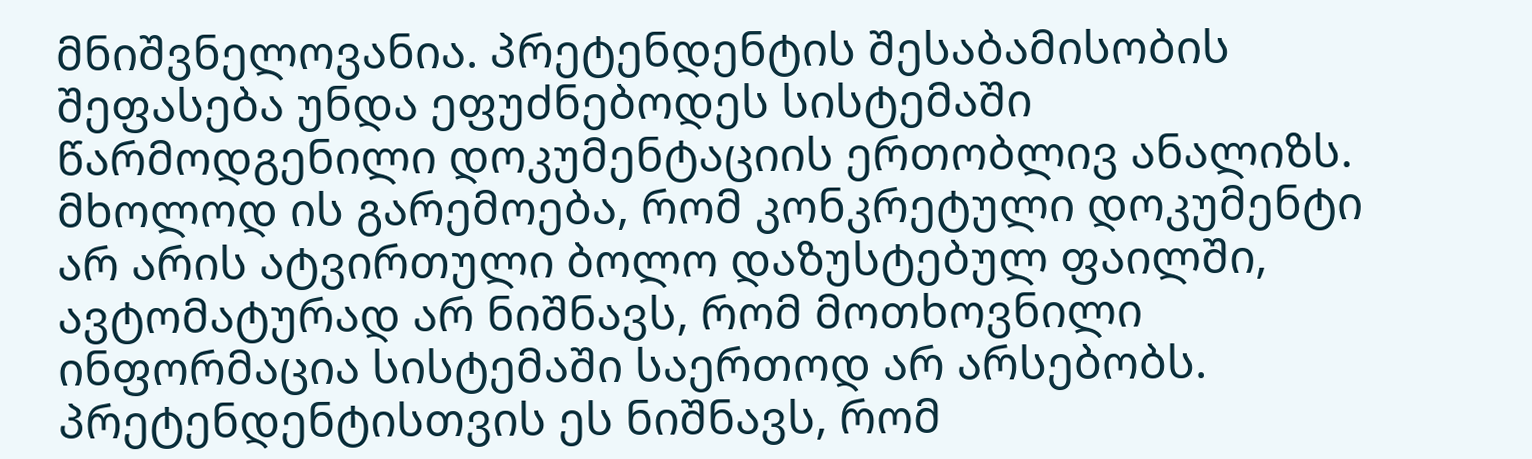მნიშვნელოვანია. პრეტენდენტის შესაბამისობის შეფასება უნდა ეფუძნებოდეს სისტემაში წარმოდგენილი დოკუმენტაციის ერთობლივ ანალიზს. მხოლოდ ის გარემოება, რომ კონკრეტული დოკუმენტი არ არის ატვირთული ბოლო დაზუსტებულ ფაილში, ავტომატურად არ ნიშნავს, რომ მოთხოვნილი ინფორმაცია სისტემაში საერთოდ არ არსებობს.
პრეტენდენტისთვის ეს ნიშნავს, რომ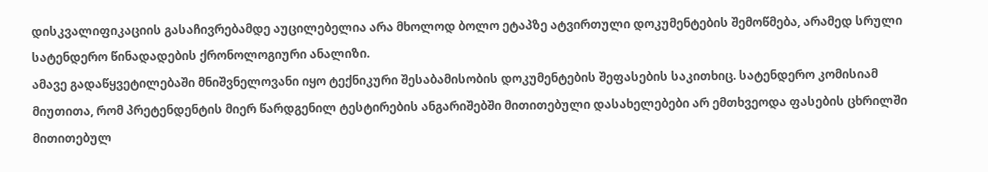დისკვალიფიკაციის გასაჩივრებამდე აუცილებელია არა მხოლოდ ბოლო ეტაპზე ატვირთული დოკუმენტების შემოწმება, არამედ სრული სატენდერო წინადადების ქრონოლოგიური ანალიზი.
ამავე გადაწყვეტილებაში მნიშვნელოვანი იყო ტექნიკური შესაბამისობის დოკუმენტების შეფასების საკითხიც. სატენდერო კომისიამ მიუთითა, რომ პრეტენდენტის მიერ წარდგენილ ტესტირების ანგარიშებში მითითებული დასახელებები არ ემთხვეოდა ფასების ცხრილში მითითებულ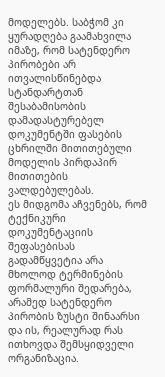მოდელებს. საბჭომ კი ყურადღება გაამახვილა იმაზე, რომ სატენდერო პირობები არ ითვალისწინებდა სტანდარტთან შესაბამისობის დამადასტურებელ დოკუმენტში ფასების ცხრილში მითითებული მოდელის პირდაპირ მითითების ვალდებულებას.
ეს მიდგომა აჩვენებს, რომ ტექნიკური დოკუმენტაციის შეფასებისას გადამწყვეტია არა მხოლოდ ტერმინების ფორმალური შედარება, არამედ სატენდერო პირობის ზუსტი შინაარსი და ის, რეალურად რას ითხოვდა შემსყიდველი ორგანიზაცია.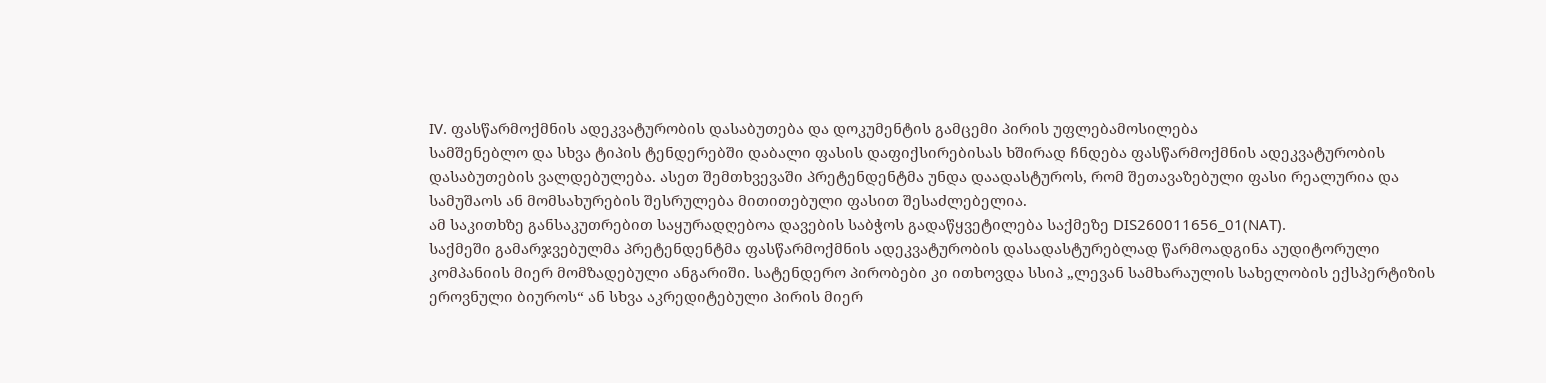IV. ფასწარმოქმნის ადეკვატურობის დასაბუთება და დოკუმენტის გამცემი პირის უფლებამოსილება
სამშენებლო და სხვა ტიპის ტენდერებში დაბალი ფასის დაფიქსირებისას ხშირად ჩნდება ფასწარმოქმნის ადეკვატურობის დასაბუთების ვალდებულება. ასეთ შემთხვევაში პრეტენდენტმა უნდა დაადასტუროს, რომ შეთავაზებული ფასი რეალურია და სამუშაოს ან მომსახურების შესრულება მითითებული ფასით შესაძლებელია.
ამ საკითხზე განსაკუთრებით საყურადღებოა დავების საბჭოს გადაწყვეტილება საქმეზე DIS260011656_01(NAT).
საქმეში გამარჯვებულმა პრეტენდენტმა ფასწარმოქმნის ადეკვატურობის დასადასტურებლად წარმოადგინა აუდიტორული კომპანიის მიერ მომზადებული ანგარიში. სატენდერო პირობები კი ითხოვდა სსიპ „ლევან სამხარაულის სახელობის ექსპერტიზის ეროვნული ბიუროს“ ან სხვა აკრედიტებული პირის მიერ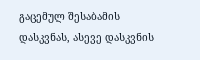გაცემულ შესაბამის დასკვნას, ასევე დასკვნის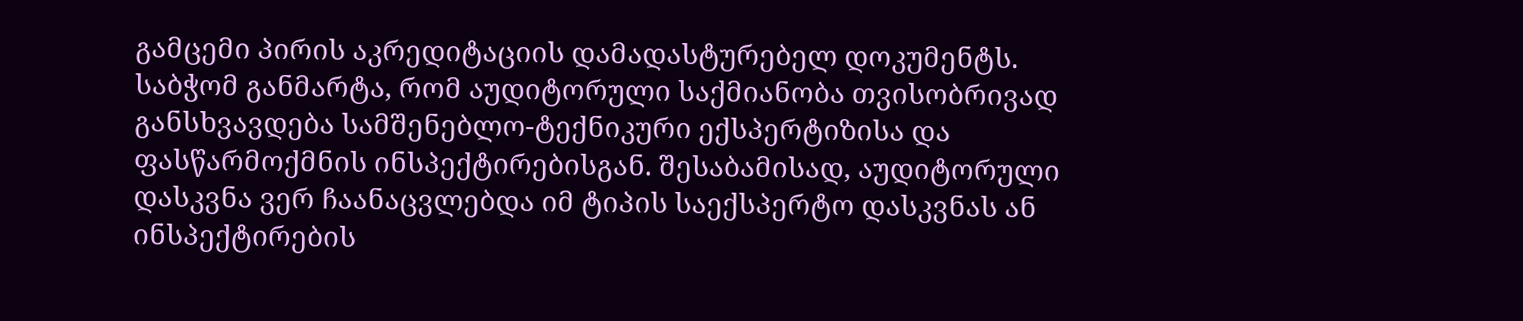გამცემი პირის აკრედიტაციის დამადასტურებელ დოკუმენტს.
საბჭომ განმარტა, რომ აუდიტორული საქმიანობა თვისობრივად განსხვავდება სამშენებლო-ტექნიკური ექსპერტიზისა და ფასწარმოქმნის ინსპექტირებისგან. შესაბამისად, აუდიტორული დასკვნა ვერ ჩაანაცვლებდა იმ ტიპის საექსპერტო დასკვნას ან ინსპექტირების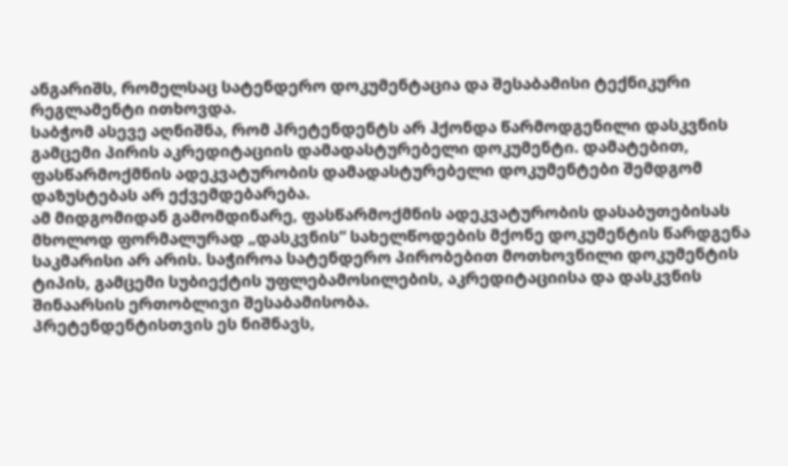ანგარიშს, რომელსაც სატენდერო დოკუმენტაცია და შესაბამისი ტექნიკური რეგლამენტი ითხოვდა.
საბჭომ ასევე აღნიშნა, რომ პრეტენდენტს არ ჰქონდა წარმოდგენილი დასკვნის გამცემი პირის აკრედიტაციის დამადასტურებელი დოკუმენტი. დამატებით, ფასწარმოქმნის ადეკვატურობის დამადასტურებელი დოკუმენტები შემდგომ დაზუსტებას არ ექვემდებარება.
ამ მიდგომიდან გამომდინარე, ფასწარმოქმნის ადეკვატურობის დასაბუთებისას მხოლოდ ფორმალურად „დასკვნის“ სახელწოდების მქონე დოკუმენტის წარდგენა საკმარისი არ არის. საჭიროა სატენდერო პირობებით მოთხოვნილი დოკუმენტის ტიპის, გამცემი სუბიექტის უფლებამოსილების, აკრედიტაციისა და დასკვნის შინაარსის ერთობლივი შესაბამისობა.
პრეტენდენტისთვის ეს ნიშნავს,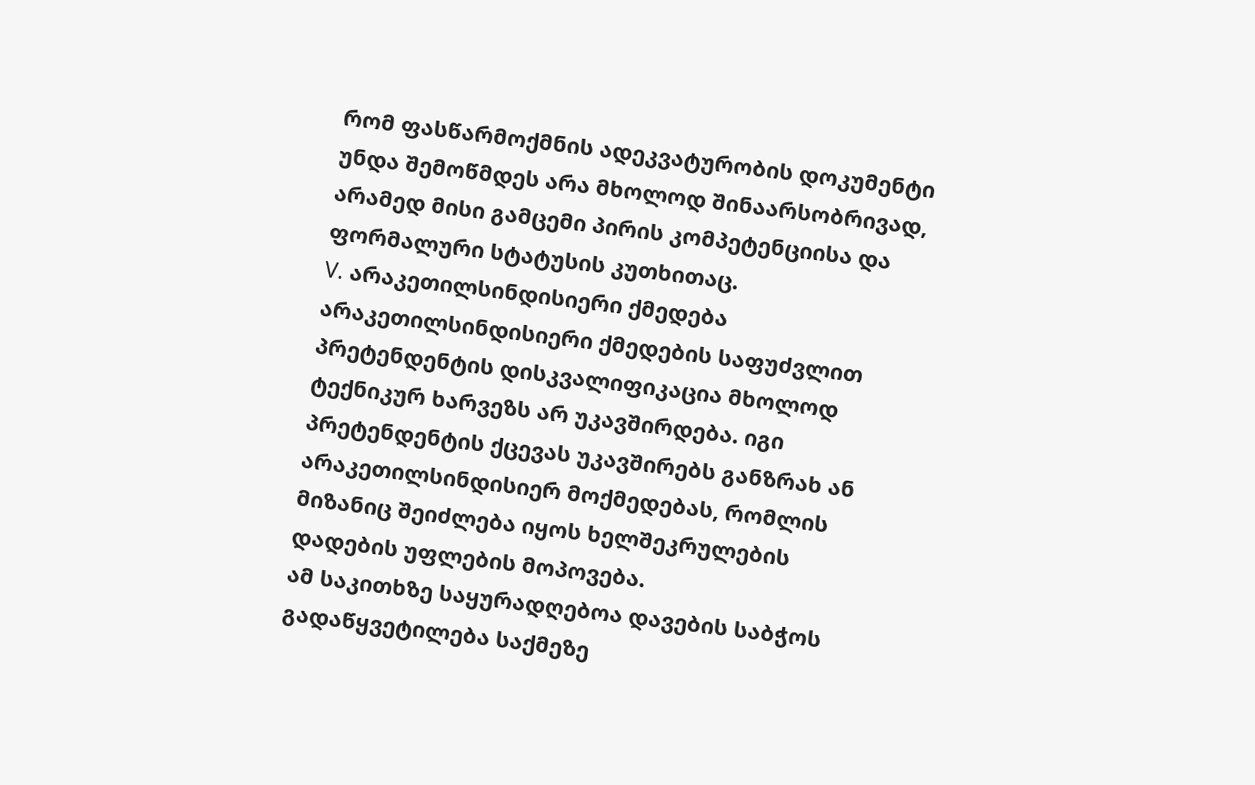რომ ფასწარმოქმნის ადეკვატურობის დოკუმენტი უნდა შემოწმდეს არა მხოლოდ შინაარსობრივად, არამედ მისი გამცემი პირის კომპეტენციისა და ფორმალური სტატუსის კუთხითაც.
V. არაკეთილსინდისიერი ქმედება
არაკეთილსინდისიერი ქმედების საფუძვლით პრეტენდენტის დისკვალიფიკაცია მხოლოდ ტექნიკურ ხარვეზს არ უკავშირდება. იგი პრეტენდენტის ქცევას უკავშირებს განზრახ ან არაკეთილსინდისიერ მოქმედებას, რომლის მიზანიც შეიძლება იყოს ხელშეკრულების დადების უფლების მოპოვება.
ამ საკითხზე საყურადღებოა დავების საბჭოს გადაწყვეტილება საქმეზე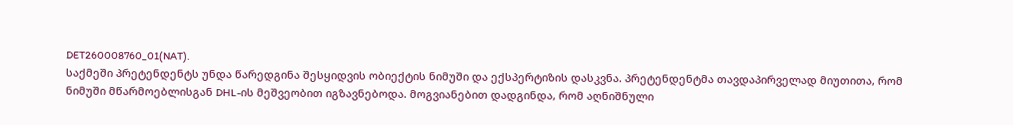DET260008760_01(NAT).
საქმეში პრეტენდენტს უნდა წარედგინა შესყიდვის ობიექტის ნიმუში და ექსპერტიზის დასკვნა. პრეტენდენტმა თავდაპირველად მიუთითა, რომ ნიმუში მწარმოებლისგან DHL-ის მეშვეობით იგზავნებოდა. მოგვიანებით დადგინდა, რომ აღნიშნული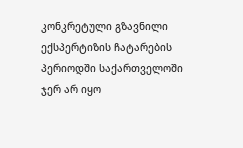კონკრეტული გზავნილი ექსპერტიზის ჩატარების პერიოდში საქართველოში ჯერ არ იყო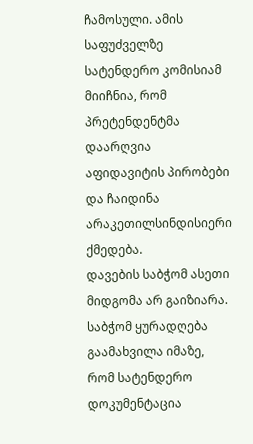ჩამოსული. ამის საფუძველზე სატენდერო კომისიამ მიიჩნია, რომ პრეტენდენტმა დაარღვია აფიდავიტის პირობები და ჩაიდინა არაკეთილსინდისიერი ქმედება.
დავების საბჭომ ასეთი მიდგომა არ გაიზიარა. საბჭომ ყურადღება გაამახვილა იმაზე, რომ სატენდერო დოკუმენტაცია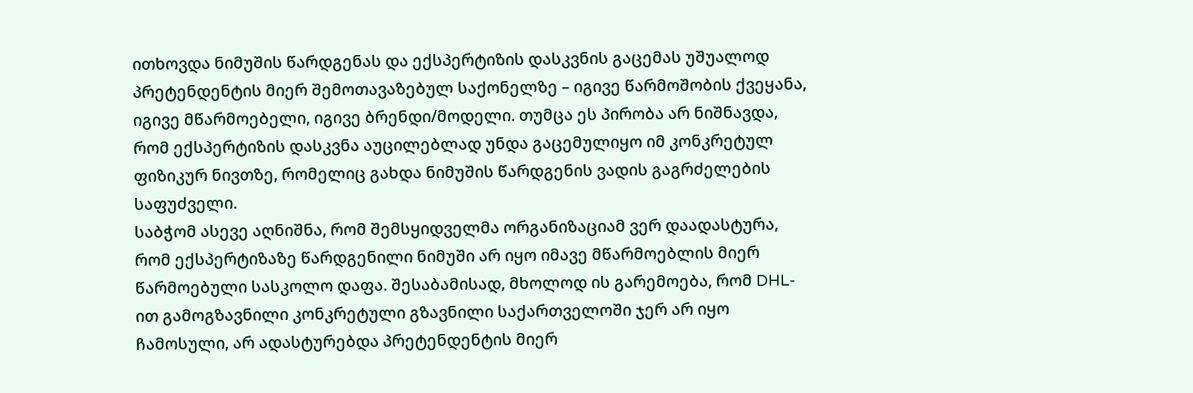ითხოვდა ნიმუშის წარდგენას და ექსპერტიზის დასკვნის გაცემას უშუალოდ პრეტენდენტის მიერ შემოთავაზებულ საქონელზე – იგივე წარმოშობის ქვეყანა, იგივე მწარმოებელი, იგივე ბრენდი/მოდელი. თუმცა ეს პირობა არ ნიშნავდა, რომ ექსპერტიზის დასკვნა აუცილებლად უნდა გაცემულიყო იმ კონკრეტულ ფიზიკურ ნივთზე, რომელიც გახდა ნიმუშის წარდგენის ვადის გაგრძელების საფუძველი.
საბჭომ ასევე აღნიშნა, რომ შემსყიდველმა ორგანიზაციამ ვერ დაადასტურა, რომ ექსპერტიზაზე წარდგენილი ნიმუში არ იყო იმავე მწარმოებლის მიერ წარმოებული სასკოლო დაფა. შესაბამისად, მხოლოდ ის გარემოება, რომ DHL-ით გამოგზავნილი კონკრეტული გზავნილი საქართველოში ჯერ არ იყო ჩამოსული, არ ადასტურებდა პრეტენდენტის მიერ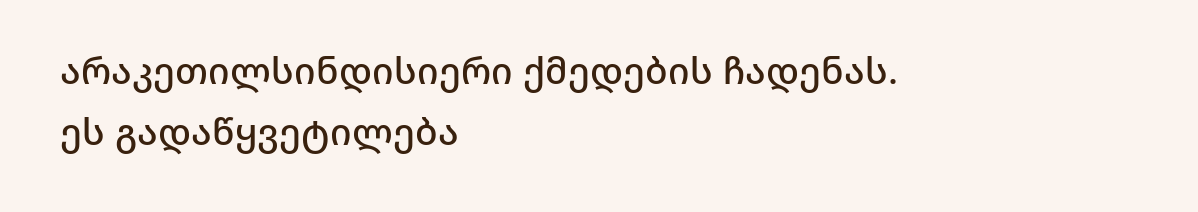არაკეთილსინდისიერი ქმედების ჩადენას.
ეს გადაწყვეტილება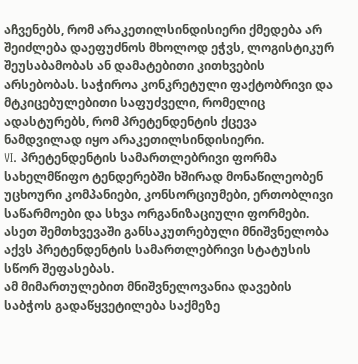აჩვენებს, რომ არაკეთილსინდისიერი ქმედება არ შეიძლება დაეფუძნოს მხოლოდ ეჭვს, ლოგისტიკურ შეუსაბამობას ან დამატებითი კითხვების არსებობას. საჭიროა კონკრეტული ფაქტობრივი და მტკიცებულებითი საფუძველი, რომელიც ადასტურებს, რომ პრეტენდენტის ქცევა ნამდვილად იყო არაკეთილსინდისიერი.
VI. პრეტენდენტის სამართლებრივი ფორმა
სახელმწიფო ტენდერებში ხშირად მონაწილეობენ უცხოური კომპანიები, კონსორციუმები, ერთობლივი საწარმოები და სხვა ორგანიზაციული ფორმები. ასეთ შემთხვევაში განსაკუთრებული მნიშვნელობა აქვს პრეტენდენტის სამართლებრივი სტატუსის სწორ შეფასებას.
ამ მიმართულებით მნიშვნელოვანია დავების საბჭოს გადაწყვეტილება საქმეზე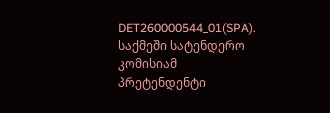DET260000544_01(SPA).
საქმეში სატენდერო კომისიამ პრეტენდენტი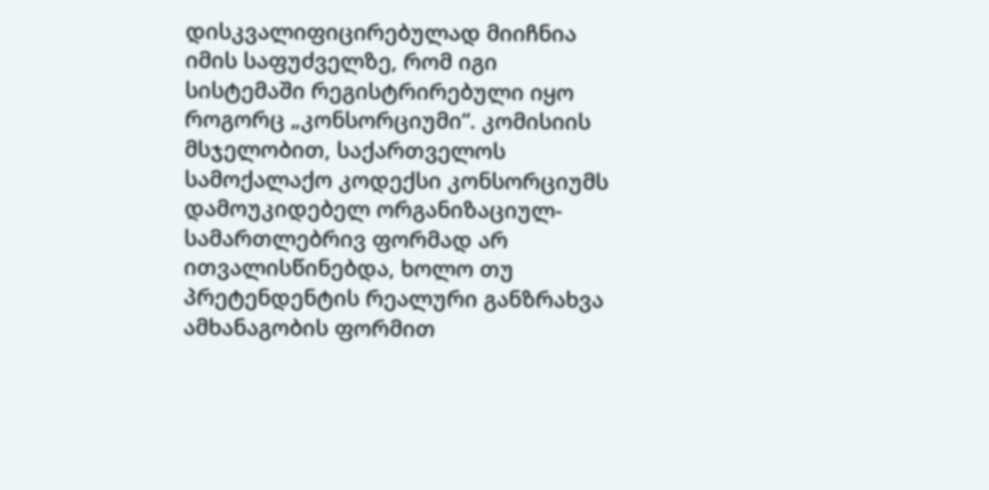დისკვალიფიცირებულად მიიჩნია იმის საფუძველზე, რომ იგი სისტემაში რეგისტრირებული იყო როგორც „კონსორციუმი“. კომისიის მსჯელობით, საქართველოს სამოქალაქო კოდექსი კონსორციუმს დამოუკიდებელ ორგანიზაციულ-სამართლებრივ ფორმად არ ითვალისწინებდა, ხოლო თუ პრეტენდენტის რეალური განზრახვა ამხანაგობის ფორმით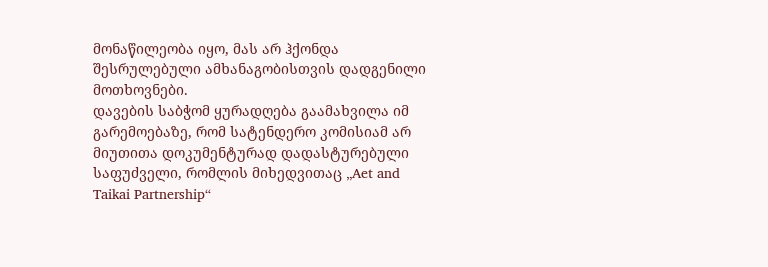მონაწილეობა იყო, მას არ ჰქონდა შესრულებული ამხანაგობისთვის დადგენილი მოთხოვნები.
დავების საბჭომ ყურადღება გაამახვილა იმ გარემოებაზე, რომ სატენდერო კომისიამ არ მიუთითა დოკუმენტურად დადასტურებული საფუძველი, რომლის მიხედვითაც „Aet and Taikai Partnership“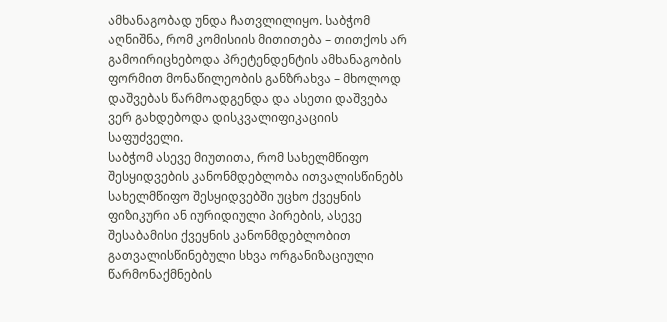ამხანაგობად უნდა ჩათვლილიყო. საბჭომ აღნიშნა, რომ კომისიის მითითება – თითქოს არ გამოირიცხებოდა პრეტენდენტის ამხანაგობის ფორმით მონაწილეობის განზრახვა – მხოლოდ დაშვებას წარმოადგენდა და ასეთი დაშვება ვერ გახდებოდა დისკვალიფიკაციის საფუძველი.
საბჭომ ასევე მიუთითა, რომ სახელმწიფო შესყიდვების კანონმდებლობა ითვალისწინებს სახელმწიფო შესყიდვებში უცხო ქვეყნის ფიზიკური ან იურიდიული პირების, ასევე შესაბამისი ქვეყნის კანონმდებლობით გათვალისწინებული სხვა ორგანიზაციული წარმონაქმნების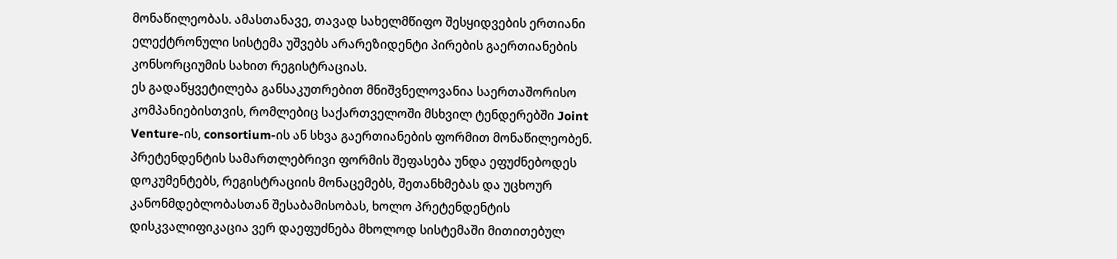მონაწილეობას. ამასთანავე, თავად სახელმწიფო შესყიდვების ერთიანი ელექტრონული სისტემა უშვებს არარეზიდენტი პირების გაერთიანების კონსორციუმის სახით რეგისტრაციას.
ეს გადაწყვეტილება განსაკუთრებით მნიშვნელოვანია საერთაშორისო კომპანიებისთვის, რომლებიც საქართველოში მსხვილ ტენდერებში Joint Venture-ის, consortium-ის ან სხვა გაერთიანების ფორმით მონაწილეობენ. პრეტენდენტის სამართლებრივი ფორმის შეფასება უნდა ეფუძნებოდეს დოკუმენტებს, რეგისტრაციის მონაცემებს, შეთანხმებას და უცხოურ კანონმდებლობასთან შესაბამისობას, ხოლო პრეტენდენტის დისკვალიფიკაცია ვერ დაეფუძნება მხოლოდ სისტემაში მითითებულ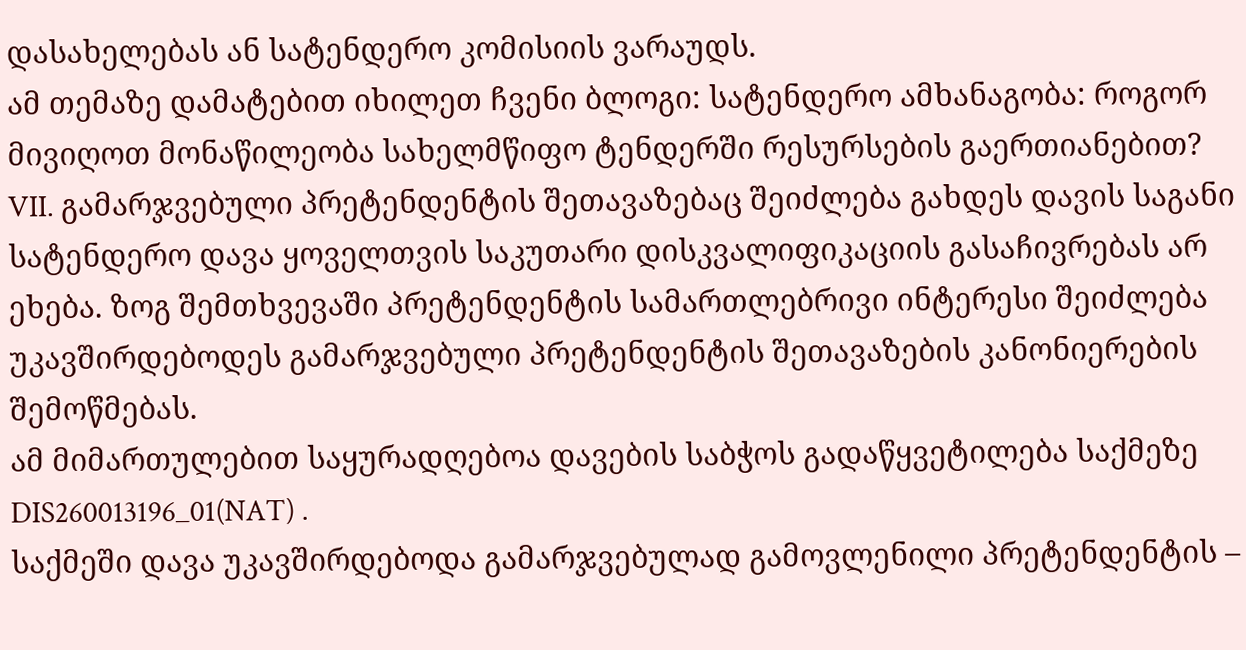დასახელებას ან სატენდერო კომისიის ვარაუდს.
ამ თემაზე დამატებით იხილეთ ჩვენი ბლოგი: სატენდერო ამხანაგობა: როგორ მივიღოთ მონაწილეობა სახელმწიფო ტენდერში რესურსების გაერთიანებით?
VII. გამარჯვებული პრეტენდენტის შეთავაზებაც შეიძლება გახდეს დავის საგანი
სატენდერო დავა ყოველთვის საკუთარი დისკვალიფიკაციის გასაჩივრებას არ ეხება. ზოგ შემთხვევაში პრეტენდენტის სამართლებრივი ინტერესი შეიძლება უკავშირდებოდეს გამარჯვებული პრეტენდენტის შეთავაზების კანონიერების შემოწმებას.
ამ მიმართულებით საყურადღებოა დავების საბჭოს გადაწყვეტილება საქმეზე DIS260013196_01(NAT) .
საქმეში დავა უკავშირდებოდა გამარჯვებულად გამოვლენილი პრეტენდენტის –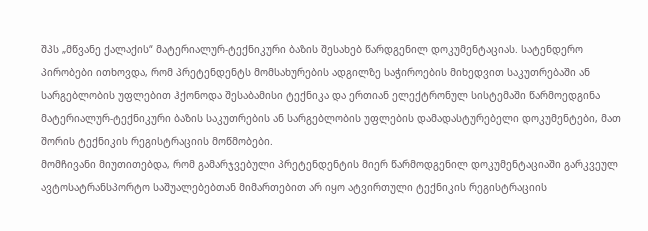შპს „მწვანე ქალაქის“ მატერიალურ-ტექნიკური ბაზის შესახებ წარდგენილ დოკუმენტაციას. სატენდერო პირობები ითხოვდა, რომ პრეტენდენტს მომსახურების ადგილზე საჭიროების მიხედვით საკუთრებაში ან სარგებლობის უფლებით ჰქონოდა შესაბამისი ტექნიკა და ერთიან ელექტრონულ სისტემაში წარმოედგინა მატერიალურ-ტექნიკური ბაზის საკუთრების ან სარგებლობის უფლების დამადასტურებელი დოკუმენტები, მათ შორის ტექნიკის რეგისტრაციის მოწმობები.
მომჩივანი მიუთითებდა, რომ გამარჯვებული პრეტენდენტის მიერ წარმოდგენილ დოკუმენტაციაში გარკვეულ ავტოსატრანსპორტო საშუალებებთან მიმართებით არ იყო ატვირთული ტექნიკის რეგისტრაციის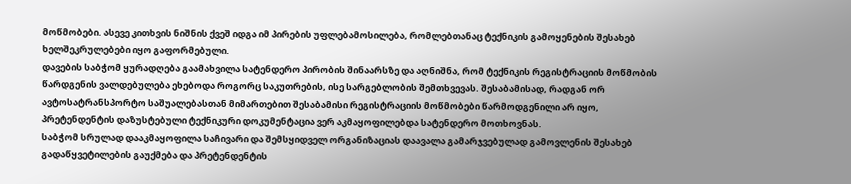მოწმობები. ასევე კითხვის ნიშნის ქვეშ იდგა იმ პირების უფლებამოსილება, რომლებთანაც ტექნიკის გამოყენების შესახებ ხელშეკრულებები იყო გაფორმებული.
დავების საბჭომ ყურადღება გაამახვილა სატენდერო პირობის შინაარსზე და აღნიშნა, რომ ტექნიკის რეგისტრაციის მოწმობის წარდგენის ვალდებულება ეხებოდა როგორც საკუთრების, ისე სარგებლობის შემთხვევას. შესაბამისად, რადგან ორ ავტოსატრანსპორტო საშუალებასთან მიმართებით შესაბამისი რეგისტრაციის მოწმობები წარმოდგენილი არ იყო, პრეტენდენტის დაზუსტებული ტექნიკური დოკუმენტაცია ვერ აკმაყოფილებდა სატენდერო მოთხოვნას.
საბჭომ სრულად დააკმაყოფილა საჩივარი და შემსყიდველ ორგანიზაციას დაავალა გამარჯვებულად გამოვლენის შესახებ გადაწყვეტილების გაუქმება და პრეტენდენტის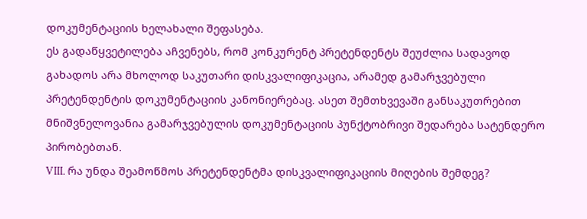დოკუმენტაციის ხელახალი შეფასება.
ეს გადაწყვეტილება აჩვენებს, რომ კონკურენტ პრეტენდენტს შეუძლია სადავოდ გახადოს არა მხოლოდ საკუთარი დისკვალიფიკაცია, არამედ გამარჯვებული პრეტენდენტის დოკუმენტაციის კანონიერებაც. ასეთ შემთხვევაში განსაკუთრებით მნიშვნელოვანია გამარჯვებულის დოკუმენტაციის პუნქტობრივი შედარება სატენდერო პირობებთან.
VIII. რა უნდა შეამოწმოს პრეტენდენტმა დისკვალიფიკაციის მიღების შემდეგ?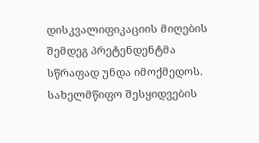დისკვალიფიკაციის მიღების შემდეგ პრეტენდენტმა სწრაფად უნდა იმოქმედოს. სახელმწიფო შესყიდვების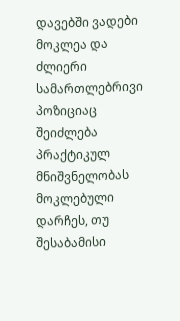დავებში ვადები მოკლეა და ძლიერი სამართლებრივი პოზიციაც შეიძლება პრაქტიკულ მნიშვნელობას მოკლებული დარჩეს, თუ შესაბამისი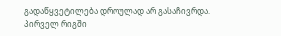გადაწყვეტილება დროულად არ გასაჩივრდა.
პირველ რიგში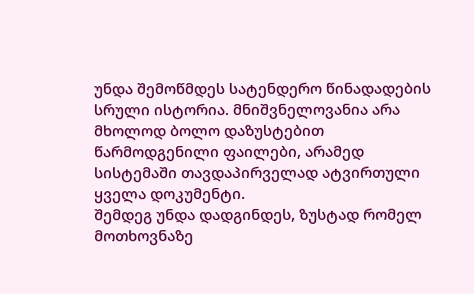უნდა შემოწმდეს სატენდერო წინადადების სრული ისტორია. მნიშვნელოვანია არა მხოლოდ ბოლო დაზუსტებით წარმოდგენილი ფაილები, არამედ სისტემაში თავდაპირველად ატვირთული ყველა დოკუმენტი.
შემდეგ უნდა დადგინდეს, ზუსტად რომელ მოთხოვნაზე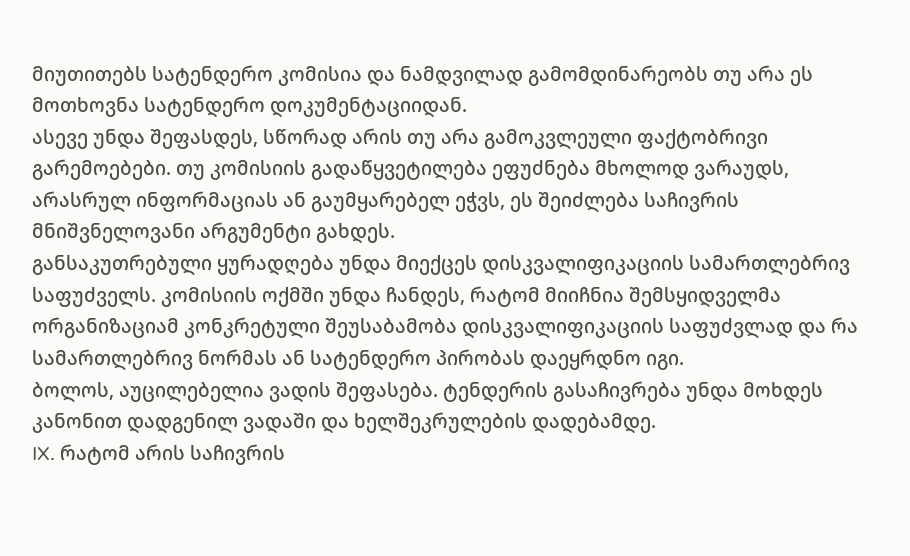მიუთითებს სატენდერო კომისია და ნამდვილად გამომდინარეობს თუ არა ეს მოთხოვნა სატენდერო დოკუმენტაციიდან.
ასევე უნდა შეფასდეს, სწორად არის თუ არა გამოკვლეული ფაქტობრივი გარემოებები. თუ კომისიის გადაწყვეტილება ეფუძნება მხოლოდ ვარაუდს, არასრულ ინფორმაციას ან გაუმყარებელ ეჭვს, ეს შეიძლება საჩივრის მნიშვნელოვანი არგუმენტი გახდეს.
განსაკუთრებული ყურადღება უნდა მიექცეს დისკვალიფიკაციის სამართლებრივ საფუძველს. კომისიის ოქმში უნდა ჩანდეს, რატომ მიიჩნია შემსყიდველმა ორგანიზაციამ კონკრეტული შეუსაბამობა დისკვალიფიკაციის საფუძვლად და რა სამართლებრივ ნორმას ან სატენდერო პირობას დაეყრდნო იგი.
ბოლოს, აუცილებელია ვადის შეფასება. ტენდერის გასაჩივრება უნდა მოხდეს კანონით დადგენილ ვადაში და ხელშეკრულების დადებამდე.
IX. რატომ არის საჩივრის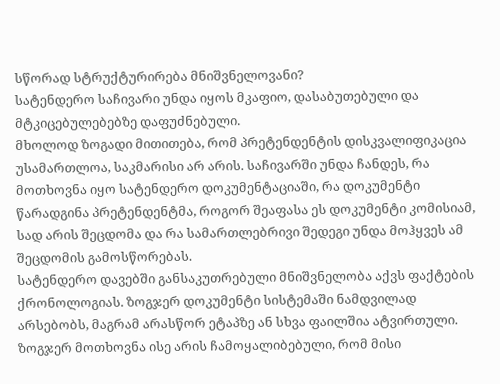სწორად სტრუქტურირება მნიშვნელოვანი?
სატენდერო საჩივარი უნდა იყოს მკაფიო, დასაბუთებული და მტკიცებულებებზე დაფუძნებული.
მხოლოდ ზოგადი მითითება, რომ პრეტენდენტის დისკვალიფიკაცია უსამართლოა, საკმარისი არ არის. საჩივარში უნდა ჩანდეს, რა მოთხოვნა იყო სატენდერო დოკუმენტაციაში, რა დოკუმენტი წარადგინა პრეტენდენტმა, როგორ შეაფასა ეს დოკუმენტი კომისიამ, სად არის შეცდომა და რა სამართლებრივი შედეგი უნდა მოჰყვეს ამ შეცდომის გამოსწორებას.
სატენდერო დავებში განსაკუთრებული მნიშვნელობა აქვს ფაქტების ქრონოლოგიას. ზოგჯერ დოკუმენტი სისტემაში ნამდვილად არსებობს, მაგრამ არასწორ ეტაპზე ან სხვა ფაილშია ატვირთული. ზოგჯერ მოთხოვნა ისე არის ჩამოყალიბებული, რომ მისი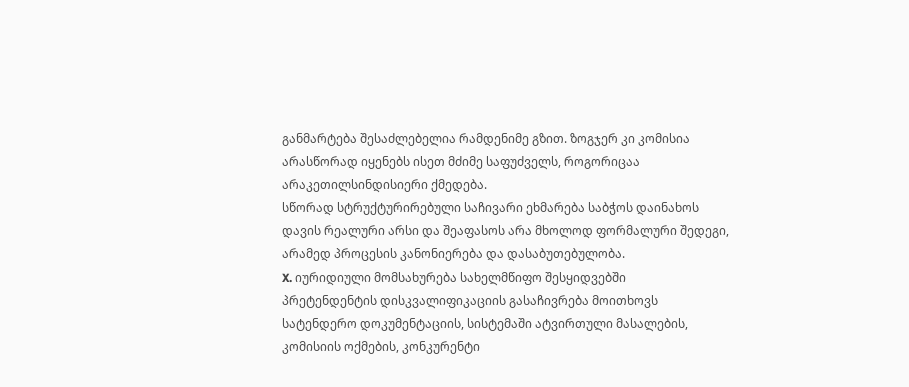განმარტება შესაძლებელია რამდენიმე გზით. ზოგჯერ კი კომისია არასწორად იყენებს ისეთ მძიმე საფუძველს, როგორიცაა არაკეთილსინდისიერი ქმედება.
სწორად სტრუქტურირებული საჩივარი ეხმარება საბჭოს დაინახოს დავის რეალური არსი და შეაფასოს არა მხოლოდ ფორმალური შედეგი, არამედ პროცესის კანონიერება და დასაბუთებულობა.
X. იურიდიული მომსახურება სახელმწიფო შესყიდვებში
პრეტენდენტის დისკვალიფიკაციის გასაჩივრება მოითხოვს სატენდერო დოკუმენტაციის, სისტემაში ატვირთული მასალების, კომისიის ოქმების, კონკურენტი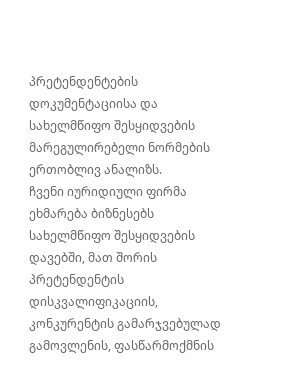პრეტენდენტების დოკუმენტაციისა და სახელმწიფო შესყიდვების მარეგულირებელი ნორმების ერთობლივ ანალიზს.
ჩვენი იურიდიული ფირმა ეხმარება ბიზნესებს სახელმწიფო შესყიდვების დავებში, მათ შორის პრეტენდენტის დისკვალიფიკაციის, კონკურენტის გამარჯვებულად გამოვლენის, ფასწარმოქმნის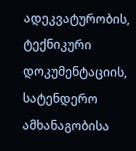ადეკვატურობის, ტექნიკური დოკუმენტაციის, სატენდერო ამხანაგობისა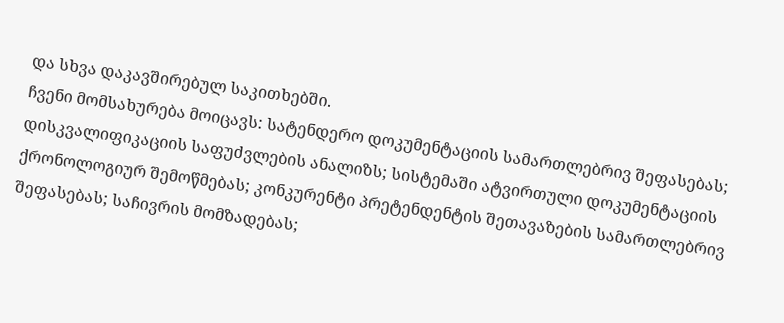და სხვა დაკავშირებულ საკითხებში.
ჩვენი მომსახურება მოიცავს: სატენდერო დოკუმენტაციის სამართლებრივ შეფასებას; დისკვალიფიკაციის საფუძვლების ანალიზს; სისტემაში ატვირთული დოკუმენტაციის ქრონოლოგიურ შემოწმებას; კონკურენტი პრეტენდენტის შეთავაზების სამართლებრივ შეფასებას; საჩივრის მომზადებას;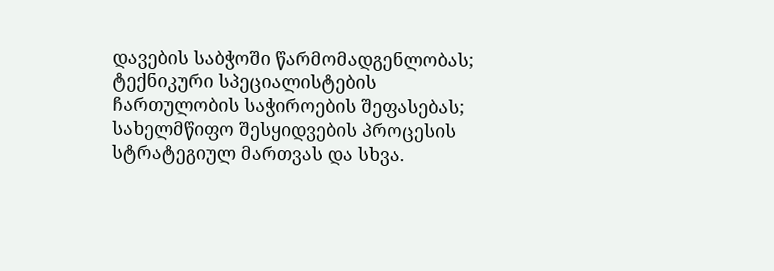დავების საბჭოში წარმომადგენლობას; ტექნიკური სპეციალისტების ჩართულობის საჭიროების შეფასებას; სახელმწიფო შესყიდვების პროცესის სტრატეგიულ მართვას და სხვა.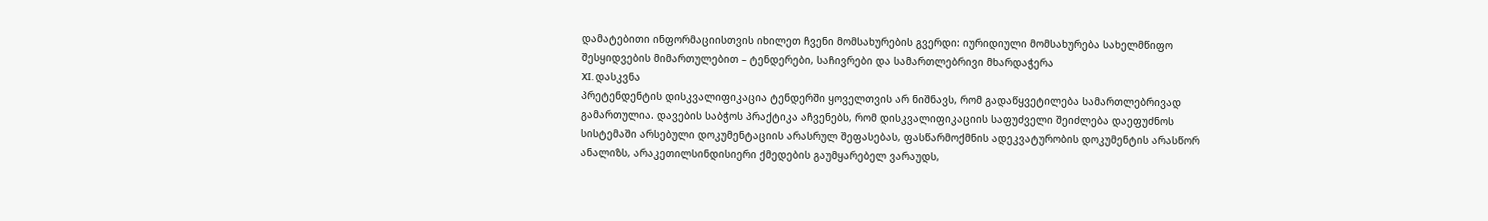დამატებითი ინფორმაციისთვის იხილეთ ჩვენი მომსახურების გვერდი: იურიდიული მომსახურება სახელმწიფო შესყიდვების მიმართულებით – ტენდერები, საჩივრები და სამართლებრივი მხარდაჭერა
XI. დასკვნა
პრეტენდენტის დისკვალიფიკაცია ტენდერში ყოველთვის არ ნიშნავს, რომ გადაწყვეტილება სამართლებრივად გამართულია. დავების საბჭოს პრაქტიკა აჩვენებს, რომ დისკვალიფიკაციის საფუძველი შეიძლება დაეფუძნოს სისტემაში არსებული დოკუმენტაციის არასრულ შეფასებას, ფასწარმოქმნის ადეკვატურობის დოკუმენტის არასწორ ანალიზს, არაკეთილსინდისიერი ქმედების გაუმყარებელ ვარაუდს,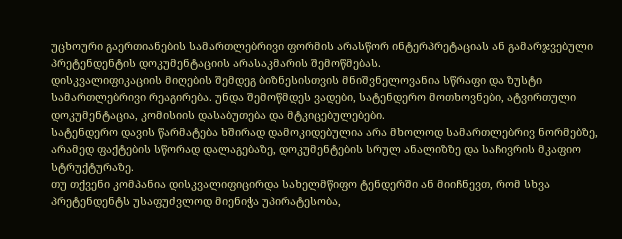უცხოური გაერთიანების სამართლებრივი ფორმის არასწორ ინტერპრეტაციას ან გამარჯვებული პრეტენდენტის დოკუმენტაციის არასაკმარის შემოწმებას.
დისკვალიფიკაციის მიღების შემდეგ ბიზნესისთვის მნიშვნელოვანია სწრაფი და ზუსტი სამართლებრივი რეაგირება. უნდა შემოწმდეს ვადები, სატენდერო მოთხოვნები, ატვირთული დოკუმენტაცია, კომისიის დასაბუთება და მტკიცებულებები.
სატენდერო დავის წარმატება ხშირად დამოკიდებულია არა მხოლოდ სამართლებრივ ნორმებზე, არამედ ფაქტების სწორად დალაგებაზე, დოკუმენტების სრულ ანალიზზე და საჩივრის მკაფიო სტრუქტურაზე.
თუ თქვენი კომპანია დისკვალიფიცირდა სახელმწიფო ტენდერში ან მიიჩნევთ, რომ სხვა პრეტენდენტს უსაფუძვლოდ მიენიჭა უპირატესობა,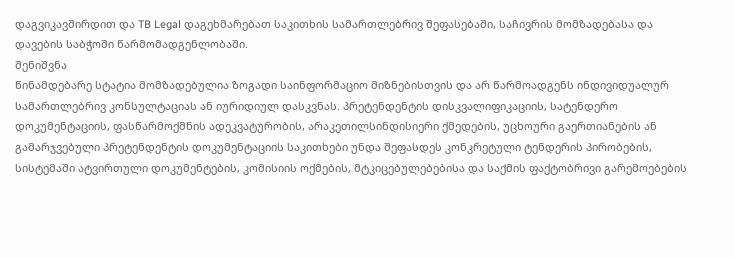დაგვიკავშირდით და TB Legal დაგეხმარებათ საკითხის სამართლებრივ შეფასებაში, საჩივრის მომზადებასა და დავების საბჭოში წარმომადგენლობაში.
შენიშვნა
წინამდებარე სტატია მომზადებულია ზოგადი საინფორმაციო მიზნებისთვის და არ წარმოადგენს ინდივიდუალურ სამართლებრივ კონსულტაციას ან იურიდიულ დასკვნას. პრეტენდენტის დისკვალიფიკაციის, სატენდერო დოკუმენტაციის, ფასწარმოქმნის ადეკვატურობის, არაკეთილსინდისიერი ქმედების, უცხოური გაერთიანების ან გამარჯვებული პრეტენდენტის დოკუმენტაციის საკითხები უნდა შეფასდეს კონკრეტული ტენდერის პირობების, სისტემაში ატვირთული დოკუმენტების, კომისიის ოქმების, მტკიცებულებებისა და საქმის ფაქტობრივი გარემოებების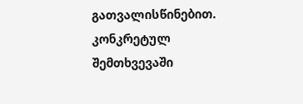გათვალისწინებით. კონკრეტულ შემთხვევაში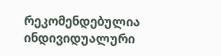რეკომენდებულია ინდივიდუალური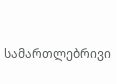სამართლებრივი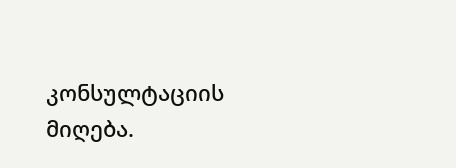კონსულტაციის მიღება.